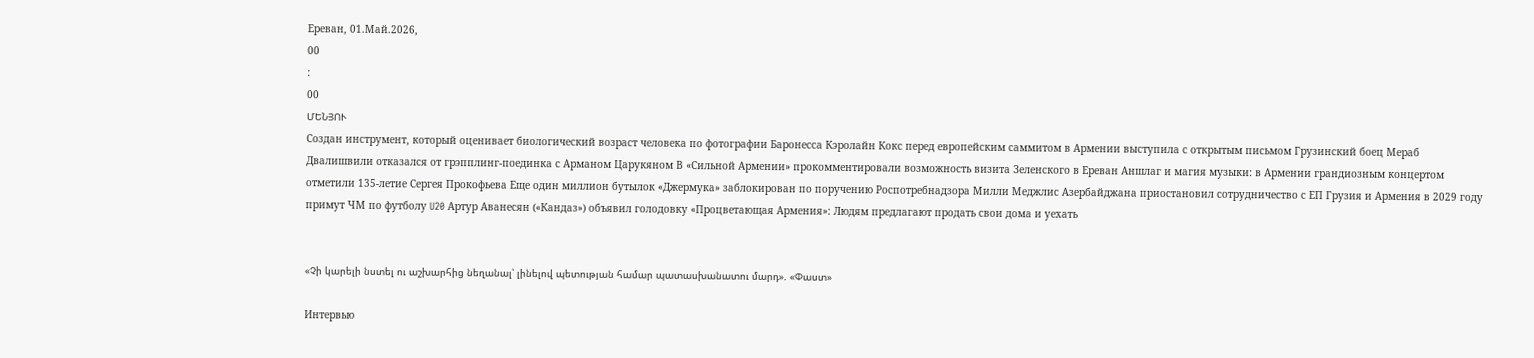Ереван, 01.Май.2026,
00
:
00
ՄԵՆՅՈՒ
Создан инструмент, который оценивает биологический возраст человека по фотографии Баронесса Кэролайн Кокс перед европейским саммитом в Армении выступила с открытым письмом Грузинский боец Мераб Двалишвили отказался от грэпплинг-поединка с Арманом Царукяном В «Сильной Армении» прокомментировали возможность визита Зеленского в Ереван Аншлаг и магия музыки: в Армении грандиозным концертом отметили 135-летие Сергея Прокофьева Еще один миллион бутылок «Джермука» заблокирован по поручению Роспотребнадзора Милли Меджлис Азербайджана приостановил сотрудничество с ЕП Грузия и Армения в 2029 году примут ЧМ по футболу U20 Артур Аванесян («Кандаз») объявил голодовку «Процветающая Армения»: Людям предлагают продать свои дома и уехать


«Չի կարելի նստել ու աշխարհից նեղանալ՝ լինելով պետության համար պատասխանատու մարդ». «Փաստ»

Интервью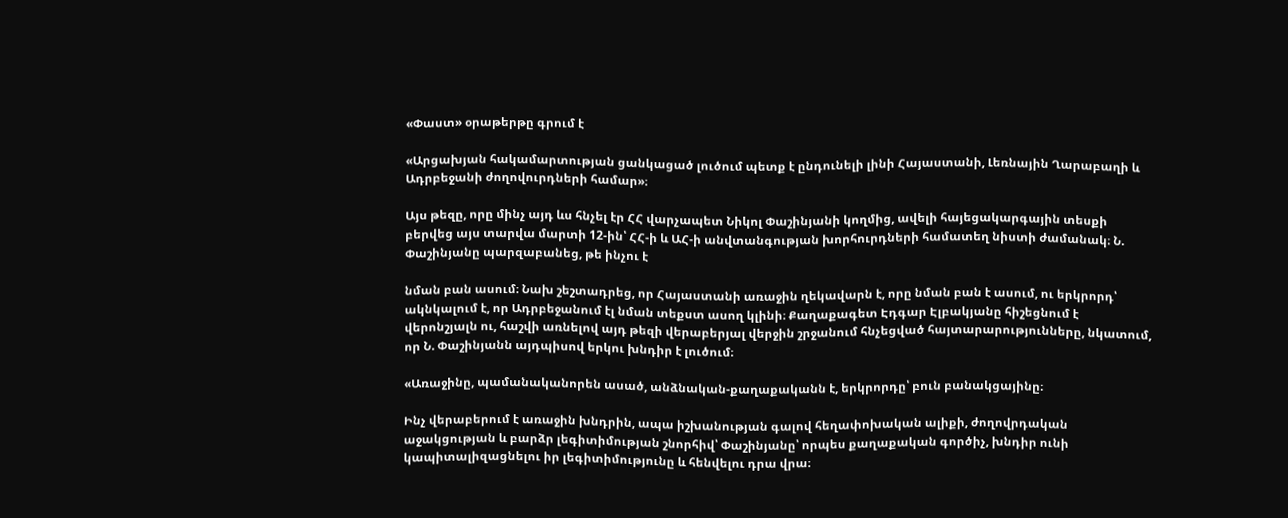«Փաստ» օրաթերթը գրում է

«Արցախյան հակամարտության ցանկացած լուծում պետք է ընդունելի լինի Հայաստանի, Լեռնային Ղարաբաղի և Ադրբեջանի ժողովուրդների համար»։

Այս թեզը, որը մինչ այդ ևս հնչել էր ՀՀ վարչապետ Նիկոլ Փաշինյանի կողմից, ավելի հայեցակարգային տեսքի բերվեց այս տարվա մարտի 12-ին՝ ՀՀ-ի և ԱՀ-ի անվտանգության խորհուրդների համատեղ նիստի ժամանակ։ Ն. Փաշինյանը պարզաբանեց, թե ինչու է

նման բան ասում։ Նախ շեշտադրեց, որ Հայաստանի առաջին ղեկավարն է, որը նման բան է ասում, ու երկրորդ՝ ակնկալում է, որ Ադրբեջանում էլ նման տեքստ ասող կլինի։ Քաղաքագետ Էդգար Էլբակյանը հիշեցնում է վերոնշյալն ու, հաշվի առնելով այդ թեզի վերաբերյալ վերջին շրջանում հնչեցված հայտարարությունները, նկատում, որ Ն. Փաշինյանն այդպիսով երկու խնդիր է լուծում։

«Առաջինը, պամանականորեն ասած, անձնական-քաղաքականն է, երկրորդը՝ բուն բանակցայինը։

Ինչ վերաբերում է առաջին խնդրին, ապա իշխանության գալով հեղափոխական ալիքի, ժողովրդական աջակցության և բարձր լեգիտիմության շնորհիվ՝ Փաշինյանը՝ որպես քաղաքական գործիչ, խնդիր ունի կապիտալիզացնելու իր լեգիտիմությունը և հենվելու դրա վրա։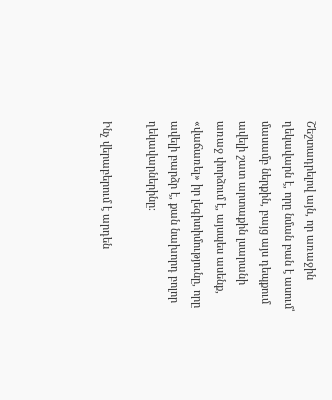Շեշտադրելով այն, որ առաջին ղեկավարն է, որը նման բան է ասում՝ մասամբ ներքին, բայց այս դեպքում ավելի շատ արտաքին լսարանի առաջ փորձում է, այսպես ասենք, «վաճառել» իր լեգիտիմությունը, որը ավելի բարձր է, քան նախորդ բոլոր ղեկավարներինը։

Ինչ վերաբերում է արդեն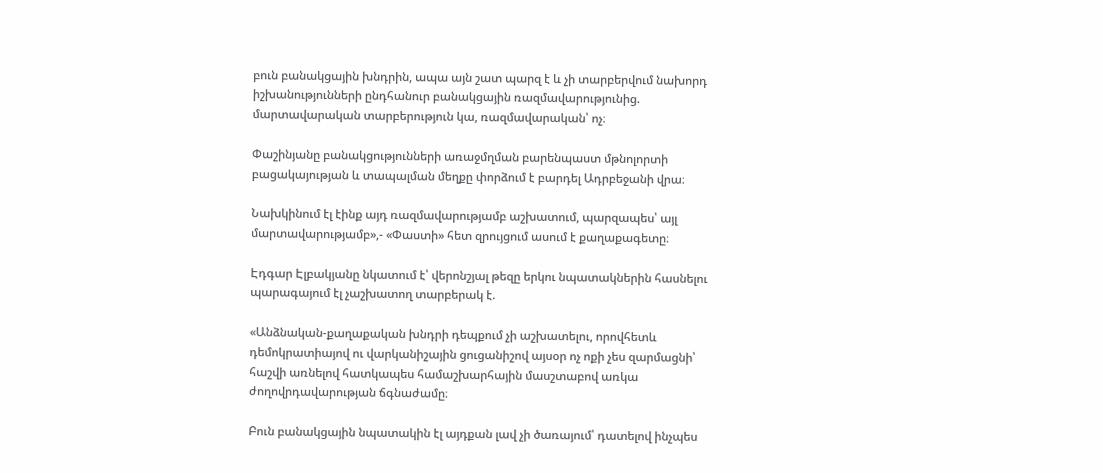բուն բանակցային խնդրին, ապա այն շատ պարզ է և չի տարբերվում նախորդ իշխանությունների ընդհանուր բանակցային ռազմավարությունից. մարտավարական տարբերություն կա, ռազմավարական՝ ոչ։

Փաշինյանը բանակցությունների առաջմղման բարենպաստ մթնոլորտի բացակայության և տապալման մեղքը փորձում է բարդել Ադրբեջանի վրա։

Նախկինում էլ էինք այդ ռազմավարությամբ աշխատում, պարզապես՝ այլ մարտավարությամբ»,- «Փաստի» հետ զրույցում ասում է քաղաքագետը։

Էդգար Էլբակյանը նկատում է՝ վերոնշյալ թեզը երկու նպատակներին հասնելու պարագայում էլ չաշխատող տարբերակ է.

«Անձնական-քաղաքական խնդրի դեպքում չի աշխատելու, որովհետև դեմոկրատիայով ու վարկանիշային ցուցանիշով այսօր ոչ ոքի չես զարմացնի՝ հաշվի առնելով հատկապես համաշխարհային մասշտաբով առկա ժողովրդավարության ճգնաժամը։

Բուն բանակցային նպատակին էլ այդքան լավ չի ծառայում՝ դատելով ինչպես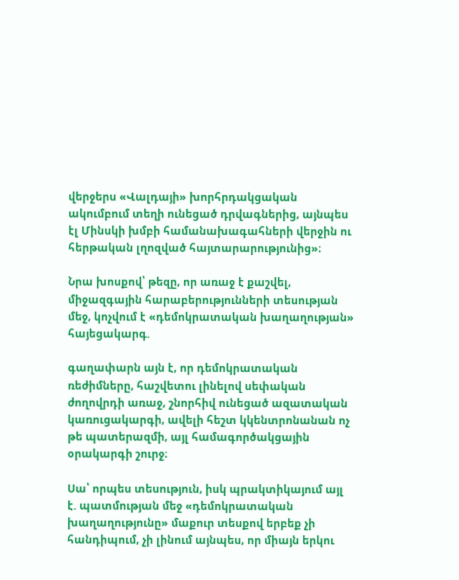վերջերս «Վալդայի» խորհրդակցական ակումբում տեղի ունեցած դրվագներից, այնպես էլ Մինսկի խմբի համանախագահների վերջին ու հերթական լղոզված հայտարարությունից»։

Նրա խոսքով՝ թեզը, որ առաջ է քաշվել, միջազգային հարաբերությունների տեսության մեջ, կոչվում է «դեմոկրատական խաղաղության» հայեցակարգ.

գաղափարն այն է, որ դեմոկրատական ռեժիմները, հաշվետու լինելով սեփական ժողովրդի առաջ, շնորհիվ ունեցած ազատական կառուցակարգի, ավելի հեշտ կկենտրոնանան ոչ թե պատերազմի, այլ համագործակցային օրակարգի շուրջ։

Սա՝ որպես տեսություն, իսկ պրակտիկայում այլ է. պատմության մեջ «դեմոկրատական խաղաղությունը» մաքուր տեսքով երբեք չի հանդիպում, չի լինում այնպես, որ միայն երկու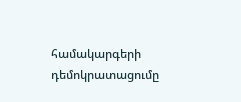համակարգերի դեմոկրատացումը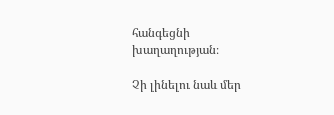հանգեցնի խաղաղության։

Չի լինելու նաև մեր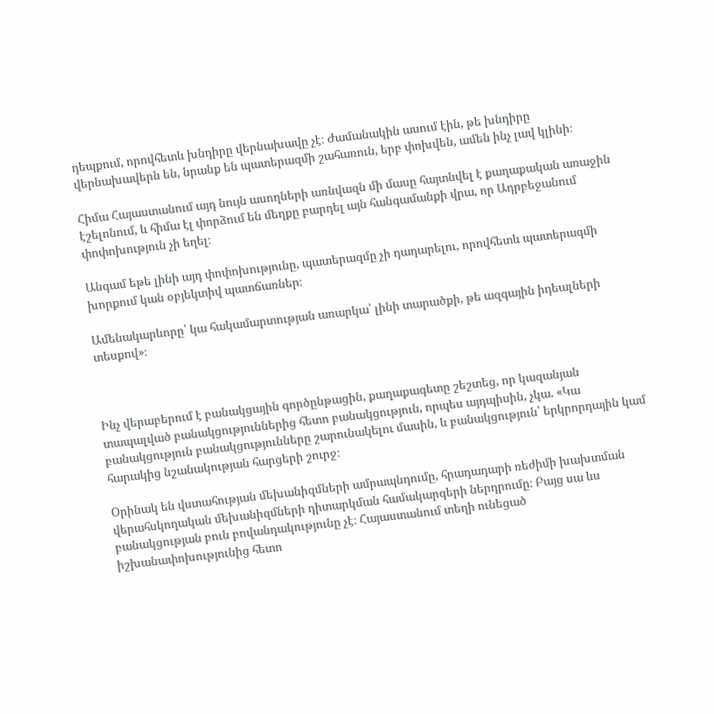դեպքում, որովհետև խնդիրը վերնախավը չէ։ Ժամանակին ասում էին, թե խնդիրը վերնախավերն են, նրանք են պատերազմի շահառուն, երբ փոխվեն, ամեն ինչ լավ կլինի։

Հիմա Հայաստանում այդ նույն ասողների առնվազն մի մասը հայտնվել է քաղաքական առաջին էշելոնում, և հիմա էլ փորձում են մեղքը բարդել այն հանգամանքի վրա, որ Ադրբեջանում փոփոխություն չի եղել։

Անգամ եթե լինի այդ փոփոխությունը, պատերազմը չի դադարելու, որովհետև պատերազմի խորքում կան օբյեկտիվ պատճառներ։

Ամենակարևորը՝ կա հակամարտության առարկա՝ լինի տարածքի, թե ազգային իդեալների տեսքով»։



Ինչ վերաբերում է բանակցային գործընթացին, քաղաքագետը շեշտեց, որ կազանյան տապալված բանակցություններից հետո բանակցություն, որպես այդպիսին, չկա. «Կա բանակցություն բանակցությունները շարունակելու մասին, և բանակցություն՝ երկրորդային կամ հարակից նշանակության հարցերի շուրջ։

Օրինակ են վստահության մեխանիզմների ամրապնդումը, հրադադարի ռեժիմի խախտման վերահսկողական մեխանիզմների դիտարկման համակարգերի ներդրումը։ Բայց սա ևս բանակցության բուն բովանդակությունը չէ։ Հայաստանում տեղի ունեցած իշխանափոխությունից հետո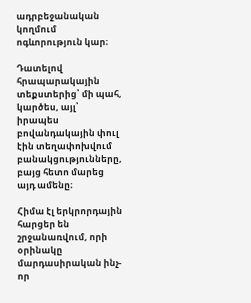ադրբեջանական կողմում ոգևորություն կար։

Դատելով հրապարակային տեքստերից՝ մի պահ, կարծես, այլ՝ իրապես բովանդակային փուլ էին տեղափոխվում բանակցությունները, բայց հետո մարեց այդ ամենը։

Հիմա էլ երկրորդային հարցեր են շրջանառվում, որի օրինակը մարդասիրական ինչ-որ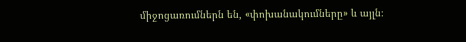միջոցառումներն են, «փոխանակումները» և այլն։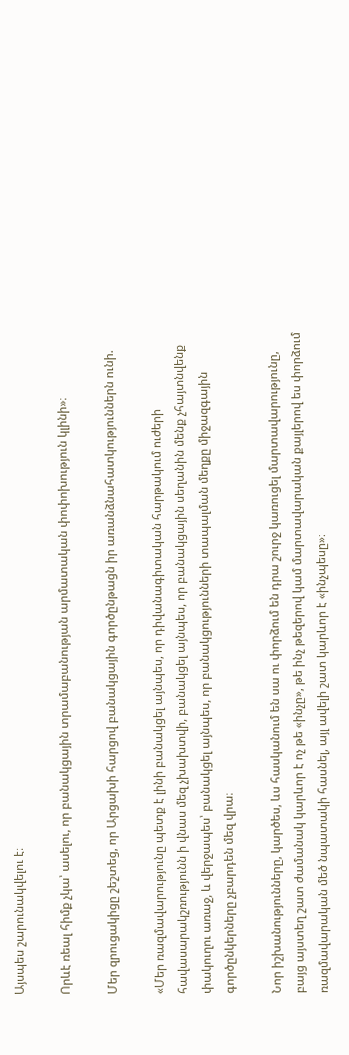Այսպես շարունակվելու է։

Որևէ ռեալ հիմք չկա՝ ասելու, որ բանակցային տրամաբանության արմատական փոփոխություն կլինի»։

Մեր զրուցակիցը շեշտեց, որ Արցախի հարցով բանակցային գործընթացն իր առանձնահատկություններն ունի.

«Մեր ռազմավարությունը պետք է լինի բանակցել այնպես, որ դիվանագիտական հարթակում ուժերի հավասարակշռությունն ի վնաս մեզ չխախտվի, բանակցել այնպես, որ բանակցային սեղանին մենք չհայտնվենք փակուղու առաջ, և վերջապես՝ բանակցել այնպես, որ բանակցությունների տապալման մեղքը միջազգային գործընկերները չբարդեն մեզ վրա։

Նոր իշխանությունները, կարծես, ևս հասկանում են սա ու փորձում են դրա շուրջ կառուցել մարտավարությունը, բայց այստեղ շատ ժամանակ կարևոր է ոչ թե «ինչը», թե ինչ թեզերով կամ մարտավարական քայլերով ես փորձում ռազմավարական մեծ նպատակի հասնել, այլ ավելի շատ կարևոր է «ինչպեսը»։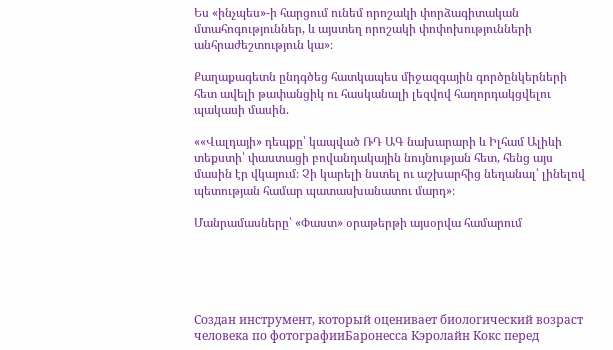Ես «ինչպես»-ի հարցում ունեմ որոշակի փորձագիտական մտահոգություններ, և այստեղ որոշակի փոփոխությունների անհրաժեշտություն կա»։

Քաղաքագետն ընդգծեց հատկապես միջազգային գործընկերների հետ ավելի թափանցիկ ու հասկանալի լեզվով հաղորդակցվելու պակասի մասին.

««Վալդայի» դեպքը՝ կապված ՌԴ ԱԳ նախարարի և Իլհամ Ալիևի տեքստի՝ փաստացի բովանդակային նույնության հետ, հենց այս մասին էր վկայում։ Չի կարելի նստել ու աշխարհից նեղանալ՝ լինելով պետության համար պատասխանատու մարդ»։

Մանրամասները՝ «Փաստ» օրաթերթի այսօրվա համարում





Создан инструмент, который оценивает биологический возраст человека по фотографииБаронесса Кэролайн Кокс перед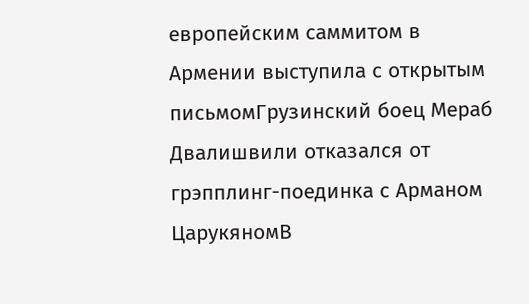европейским саммитом в Армении выступила с открытым письмомГрузинский боец Мераб Двалишвили отказался от грэпплинг-поединка с Арманом ЦарукяномВ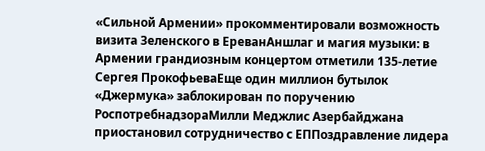«Сильной Армении» прокомментировали возможность визита Зеленского в ЕреванАншлаг и магия музыки: в Армении грандиозным концертом отметили 135-летие Сергея ПрокофьеваЕще один миллион бутылок «Джермука» заблокирован по поручению РоспотребнадзораМилли Меджлис Азербайджана приостановил сотрудничество с ЕППоздравление лидера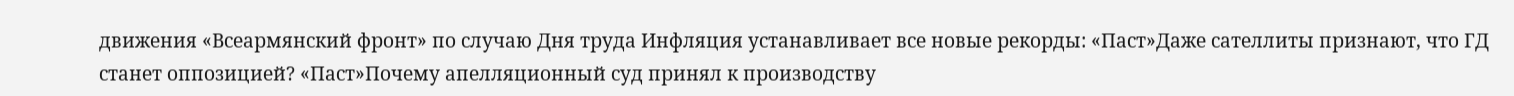движения «Всеармянский фронт» по случаю Дня труда Инфляция устанавливает все новые рекорды: «Паст»Даже сателлиты признают, что ГД станет оппозицией? «Паст»Почему апелляционный суд принял к производству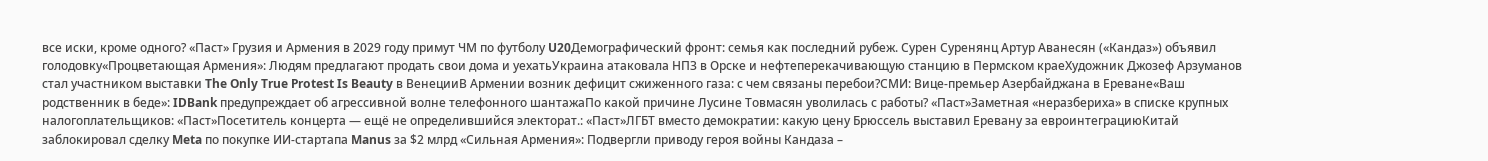все иски, кроме одного? «Паст» Грузия и Армения в 2029 году примут ЧМ по футболу U20Демографический фронт: семья как последний рубеж. Сурен Суренянц Артур Аванесян («Кандаз») объявил голодовку«Процветающая Армения»: Людям предлагают продать свои дома и уехатьУкраина атаковала НПЗ в Орске и нефтеперекачивающую станцию в Пермском краеХудожник Джозеф Арзуманов стал участником выставки The Only True Protest Is Beauty в ВенецииВ Армении возник дефицит сжиженного газа: с чем связаны перебои?СМИ: Вице-премьер Азербайджана в Ереване«Ваш родственник в беде»: IDBank предупреждает об агрессивной волне телефонного шантажаПо какой причине Лусине Товмасян уволилась с работы? «Паст»Заметная «неразбериха» в списке крупных налогоплательщиков: «Паст»Посетитель концерта — ещё не определившийся электорат.: «Паст»ЛГБТ вместо демократии: какую цену Брюссель выставил Еревану за евроинтеграциюКитай заблокировал сделку Meta по покупке ИИ-стартапа Manus за $2 млрд «Сильная Армения»: Подвергли приводу героя войны Кандаза –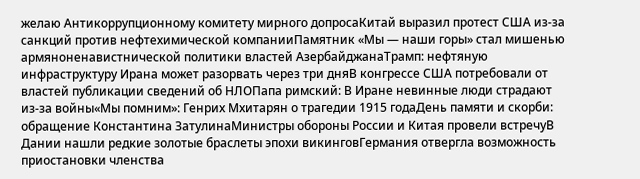желаю Антикоррупционному комитету мирного допросаКитай выразил протест США из-за санкций против нефтехимической компанииПамятник «Мы — наши горы» стал мишенью армяноненавистнической политики властей АзербайджанаТрамп: нефтяную инфраструктуру Ирана может разорвать через три дняВ конгрессе США потребовали от властей публикации сведений об НЛОПапа римский: В Иране невинные люди страдают из-за войны«Мы помним»: Генрих Мхитарян о трагедии 1915 годаДень памяти и скорби: обращение Константина ЗатулинаМинистры обороны России и Китая провели встречуВ Дании нашли редкие золотые браслеты эпохи викинговГермания отвергла возможность приостановки членства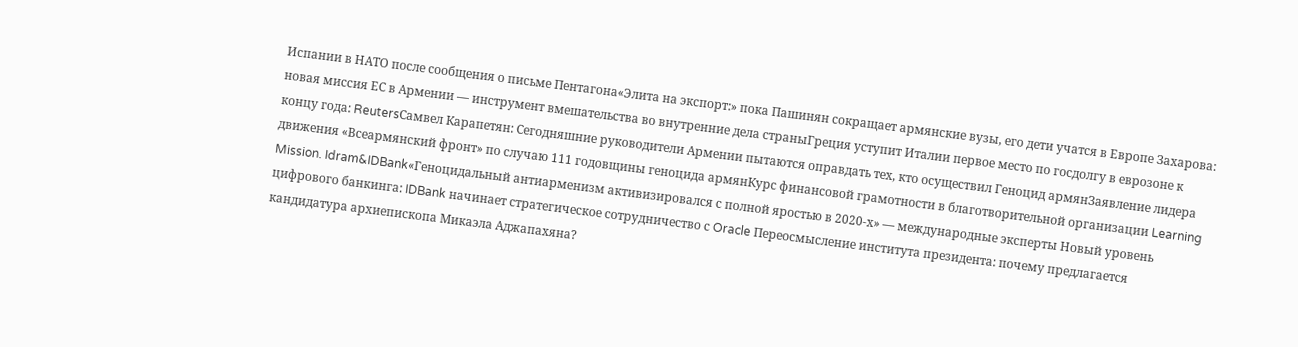Испании в НАТО после сообщения о письме Пентагона«Элита на экспорт:» пока Пашинян сокращает армянские вузы, его дети учатся в Европе Захарова: новая миссия ЕС в Армении — инструмент вмешательства во внутренние дела страныГреция уступит Италии первое место по госдолгу в еврозоне к концу года: ReutersСамвел Карапетян: Сегодняшние руководители Армении пытаются оправдать тех, кто осуществил Геноцид армянЗаявление лидера движения «Всеармянский фронт» по случаю 111 годовщины геноцида армянКурс финансовой грамотности в благотворительной организации Learning Mission. Idram&IDBank«Геноцидальный антиарменизм активизировался с полной яростью в 2020-х» — международные эксперты Новый уровень цифрового банкинга: IDBank начинает стратегическое сотрудничество с Oracle Переосмысление института президента: почему предлагается кандидатура архиепископа Микаэла Аджапахяна?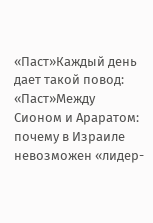«Паст»Каждый день дает такой повод: «Паст»Между Сионом и Араратом: почему в Израиле невозможен «лидер-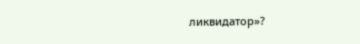ликвидатор»?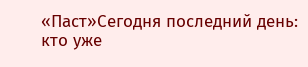«Паст»Сегодня последний день: кто уже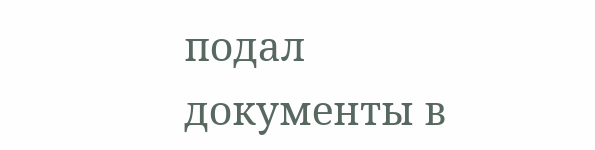подал документы в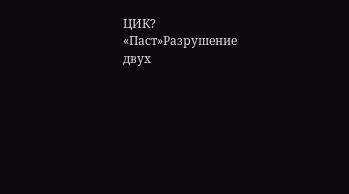ЦИК? «Паст»Разрушение двух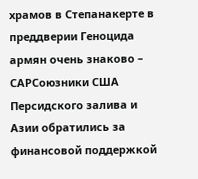храмов в Степанакерте в преддверии Геноцида армян очень знаково – САРСоюзники США Персидского залива и Азии обратились за финансовой поддержкой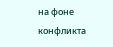на фоне конфликта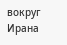вокруг Ирана